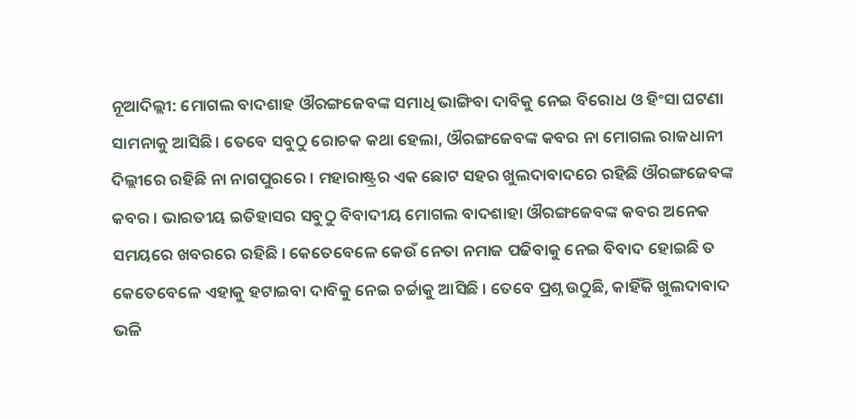ନୂଆଦିଲ୍ଲୀ: ମୋଗଲ ବାଦଶାହ ଔରଙ୍ଗଜେବଙ୍କ ସମାଧି ଭାଙ୍ଗିବା ଦାବିକୁ ନେଇ ବିରୋଧ ଓ ହିଂସା ଘଟଣା ସାମନାକୁ ଆସିଛି। ତେବେ ସବୁଠୁ ରୋଚକ କଥା ହେଲା, ଔରଙ୍ଗଜେବଙ୍କ କବର ନା ମୋଗଲ ରାଜଧାନୀ ଦିଲ୍ଲୀରେ ରହିଛି ନା ନାଗପୁରରେ । ମହାରାଷ୍ଟ୍ରର ଏକ ଛୋଟ ସହର ଖୁଲଦାବାଦରେ ରହିଛି ଔରଙ୍ଗଜେବଙ୍କ କବର । ଭାରତୀୟ ଇତିହାସର ସବୁଠୁ ବିବାଦୀୟ ମୋଗଲ ବାଦଶାହା ଔରଙ୍ଗଜେବଙ୍କ କବର ଅନେକ ସମୟରେ ଖବରରେ ରହିଛି । କେତେବେଳେ କେଉଁ ନେତା ନମାଜ ପଢିବାକୁ ନେଇ ବିବାଦ ହୋଇଛି ତ କେତେବେଳେ ଏହାକୁ ହଟାଇବା ଦାବିକୁ ନେଇ ଚର୍ଚ୍ଚାକୁ ଆସିଛି । ତେବେ ପ୍ରଶ୍ନ ଉଠୁଛି, କାହିଁକି ଖୁଲଦାବାଦ ଭଳି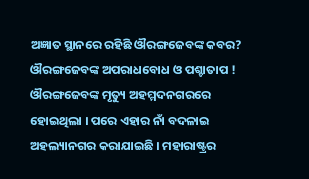ଅଜ୍ଞାତ ସ୍ଥାନରେ ରହିଛି ଔରଙ୍ଗଜେବଙ୍କ କବର?
ଔରଙ୍ଗଜେବଙ୍କ ଅପରାଧବୋଧ ଓ ପଶ୍ଚାତାପ !
ଔରଙ୍ଗଜେବଙ୍କ ମୃତ୍ୟୁ ଅହମ୍ମଦନଗରରେ ହୋଇଥିଲା । ପରେ ଏହାର ନାଁ ବଦଳାଇ ଅହଲ୍ୟାନଗର କରାଯାଇଛି । ମହାରାଷ୍ଟ୍ରର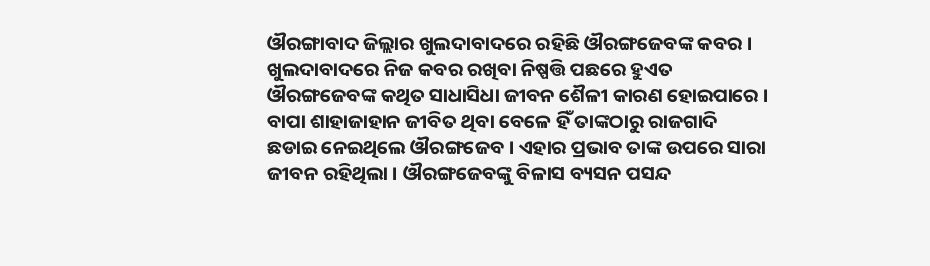ଔରଙ୍ଗାବାଦ ଜିଲ୍ଲାର ଖୁଲଦାବାଦରେ ରହିଛି ଔରଙ୍ଗଜେବଙ୍କ କବର । ଖୁଲଦାବାଦରେ ନିଜ କବର ରଖିବା ନିଷ୍ପତ୍ତି ପଛରେ ହୁଏତ ଔରଙ୍ଗଜେବଙ୍କ କଥିତ ସାଧାସିଧା ଜୀବନ ଶୈଳୀ କାରଣ ହୋଇପାରେ । ବାପା ଶାହାଜାହାନ ଜୀବିତ ଥିବା ବେଳେ ହିଁ ତାଙ୍କଠାରୁ ରାଜଗାଦି ଛଡାଇ ନେଇଥିଲେ ଔରଙ୍ଗଜେବ । ଏହାର ପ୍ରଭାବ ତାଙ୍କ ଉପରେ ସାରା ଜୀବନ ରହିଥିଲା । ଔରଙ୍ଗଜେବଙ୍କୁ ବିଳାସ ବ୍ୟସନ ପସନ୍ଦ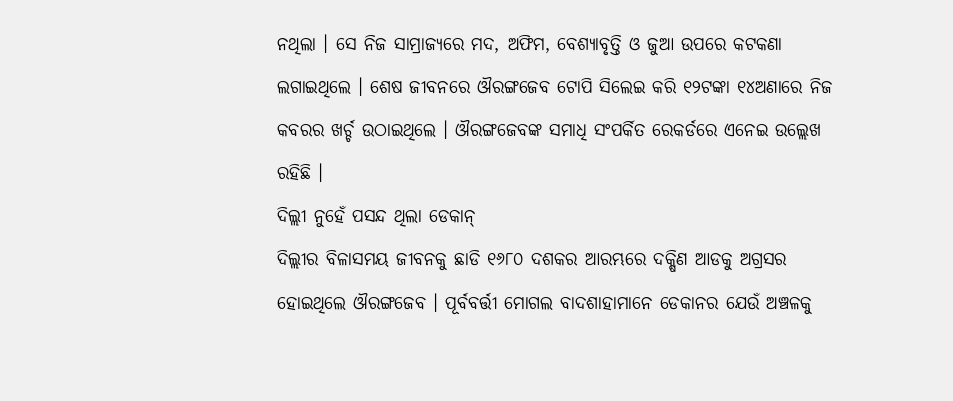ନଥିଲା । ସେ ନିଜ ସାମ୍ରାଜ୍ୟରେ ମଦ, ଅଫିମ, ବେଶ୍ୟାବୃତ୍ତି ଓ ଜୁଆ ଉପରେ କଟକଣା ଲଗାଇଥିଲେ । ଶେଷ ଜୀବନରେ ଔରଙ୍ଗଜେବ ଟୋପି ସିଲେଇ କରି ୧୨ଟଙ୍କା ୧୪ଅଣାରେ ନିଜ କବରର ଖର୍ଚ୍ଚ ଉଠାଇଥିଲେ । ଔରଙ୍ଗଜେବଙ୍କ ସମାଧି ସଂପର୍କିତ ରେକର୍ଡରେ ଏନେଇ ଉଲ୍ଲେଖ ରହିଛି ।
ଦିଲ୍ଲୀ ନୁହେଁ ପସନ୍ଦ ଥିଲା ଡେକାନ୍
ଦିଲ୍ଲୀର ବିଳାସମୟ ଜୀବନକୁ ଛାଡି ୧୬୮୦ ଦଶକର ଆରମ୍ଭରେ ଦକ୍ଷିଣ ଆଡକୁ ଅଗ୍ରସର ହୋଇଥିଲେ ଔରଙ୍ଗଜେବ । ପୂର୍ବବର୍ତ୍ତୀ ମୋଗଲ ବାଦଶାହାମାନେ ଡେକାନର ଯେଉଁ ଅଞ୍ଚଳକୁ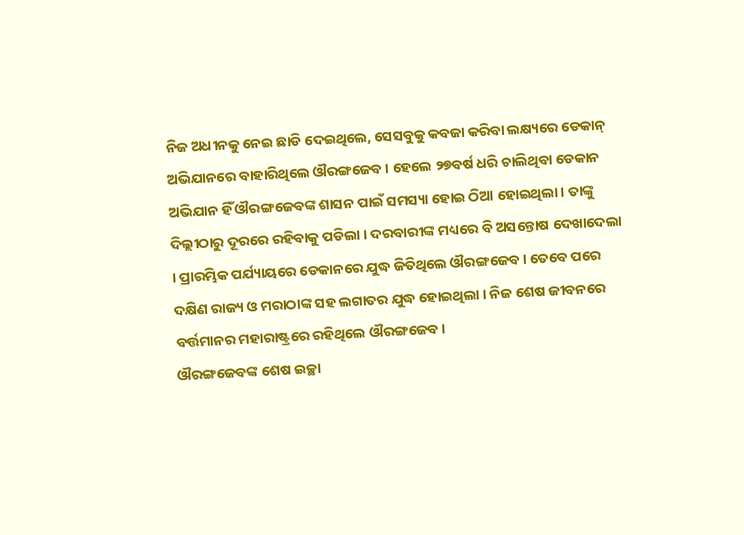ନିଜ ଅଧୀନକୁ ନେଇ ଛାଡି ଦେଇଥିଲେ, ସେସବୁକୁ କବଜା କରିବା ଲକ୍ଷ୍ୟରେ ଡେକାନ୍ ଅଭିଯାନରେ ବାହାରିଥିଲେ ଔରଙ୍ଗଜେବ । ହେଲେ ୨୭ବର୍ଷ ଧରି ଚାଲିଥିବା ଡେକାନ ଅଭିଯାନ ହିଁ ଔରଙ୍ଗଜେବଙ୍କ ଶାସନ ପାଇଁ ସମସ୍ୟା ହୋଇ ଠିଆ ହୋଇଥିଲା । ତାଙ୍କୁ ଦିଲ୍ଲୀଠାରୁ ଦୂରରେ ରହିବାକୁ ପଡିଲା । ଦରବାରୀଙ୍କ ମଧ୍ୟରେ ବି ଅସନ୍ତୋଷ ଦେଖାଦେଲା । ପ୍ରାରମ୍ଭିକ ପର୍ଯ୍ୟାୟରେ ଡେକାନରେ ଯୁଦ୍ଧ ଜିତିଥିଲେ ଔରଙ୍ଗଜେବ । ତେବେ ପରେ ଦକ୍ଷିଣ ରାଜ୍ୟ ଓ ମରାଠାଙ୍କ ସହ ଲଗାତର ଯୁଦ୍ଧ ହୋଇଥିଲା । ନିଜ ଶେଷ ଜୀବନରେ ବର୍ତ୍ତମାନର ମହାରାଷ୍ଟ୍ରରେ ରହିଥିଲେ ଔରଙ୍ଗଜେବ।
ଔରଙ୍ଗଜେବଙ୍କ ଶେଷ ଇଚ୍ଛା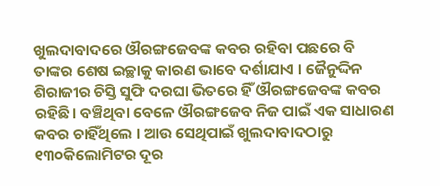ଖୁଲଦାବାଦରେ ଔରଙ୍ଗଜେବଙ୍କ କବର ରହିବା ପଛରେ ବି ତାଙ୍କର ଶେଷ ଇଚ୍ଛାକୁ କାରଣ ଭାବେ ଦର୍ଶାଯାଏ । ଜୈନୁଦ୍ଦିନ ଶିରାଜୀର ଚିସ୍ତି ସୁଫି ଦରଘା ଭିତରେ ହିଁ ଔରଙ୍ଗଜେବଙ୍କ କବର ରହିଛି। ବଞ୍ଚିଥିବା ବେଳେ ଔରଙ୍ଗଜେବ ନିଜ ପାଇଁ ଏକ ସାଧାରଣ କବର ଚାହିଁଥିଲେ । ଆଉ ସେଥିପାଇଁ ଖୁଲଦାବାଦଠାରୁ ୧୩୦କିଲୋମିଟର ଦୂର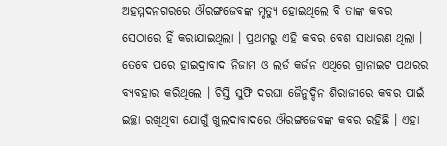ଅହମ୍ମଦନଗରରେ ଔରଙ୍ଗଜେବଙ୍କ ମୃତ୍ୟୁ ହୋଇଥିଲେ ବି ତାଙ୍କ କବର ସେଠାରେ ହିଁ କରାଯାଇଥିଲା । ପ୍ରଥମରୁ ଏହି କବର ବେଶ ସାଧାରଣ ଥିଲା । ତେବେ ପରେ ହାଇଦ୍ରାବାଦ ନିଜାମ ଓ ଲର୍ଡ କର୍ଜନ ଏଥିରେ ଗ୍ରାନାଇଟ ପଥରର ବ୍ୟବହାର କରିଥିଲେ । ଚିସ୍ତି ସୁଫି ଦରଘା ଜୈନୁଦ୍ଦିନ ଶିରାଜୀରେ କବର ପାଇଁ ଇଚ୍ଛା ରଖିଥିବା ଯୋଗୁଁ ଖୁଲଦାବାଦରେ ଔରଙ୍ଗଜେବଙ୍କ କବର ରହିଛି । ଏହା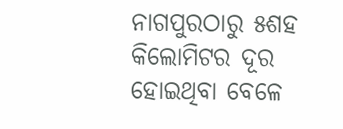ନାଗପୁରଠାରୁ ୫ଶହ କିଲୋମିଟର ଦୂର ହୋଇଥିବା ବେଳେ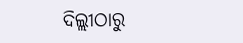ଦିଲ୍ଲୀଠାରୁ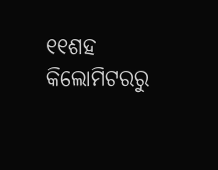୧୧ଶହ କିଲୋମିଟରରୁ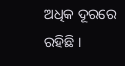ଅଧିକ ଦୂରରେ ରହିଛି ।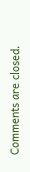Comments are closed.